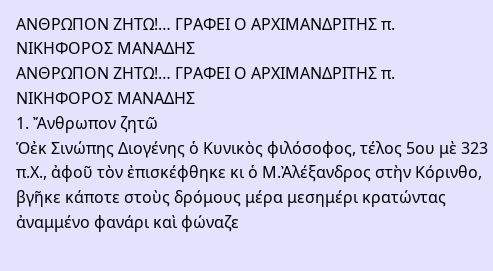ΑΝΘΡΩΠOΝ ΖΗΤΩ!… ΓΡΑΦΕΙ Ο ΑΡΧΙΜΑΝΔΡΙΤΗΣ π. ΝΙΚΗΦΟΡΟΣ ΜΑΝΑΔΗΣ
ΑΝΘΡΩΠOΝ ΖΗΤΩ!… ΓΡΑΦΕΙ Ο ΑΡΧΙΜΑΝΔΡΙΤΗΣ π. ΝΙΚΗΦΟΡΟΣ ΜΑΝΑΔΗΣ
1. Ἄνθρωπον ζητῶ
Ὁἐκ Σινώπης Διογένης ὁ Κυνικὸς φιλόσοφος, τέλος 5ου μὲ 323 π.Χ., ἀφοῦ τὸν ἐπισκέφθηκε κι ὁ Μ.Ἀλέξανδρος στὴν Κόρινθο, βγῆκε κάποτε στοὺς δρόμους μέρα μεσημέρι κρατώντας ἀναμμένο φανάρι καὶ φώναζε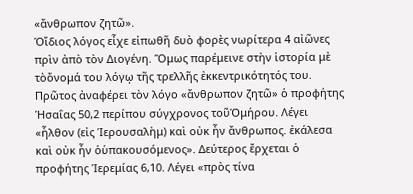«ἄνθρωπον ζητῶ».
Ὁἴδιος λόγος εἶχε εἰπωθῆ δυὸ φορὲς νωρίτερα 4 αἰῶνες πρὶν ἀπὸ τὸν Διογένη. Ὅμως παρέμεινε στὴν ἱστορία μὲ τὸὄνομά του λόγῳ τῆς τρελλῆς ἐκκεντρικότητός του.
Πρῶτος ἀναφέρει τὸν λόγο «ἄνθρωπον ζητῶ» ὁ προφήτης Ἡσαΐας 50,2 περίπου σύγχρονος τοῦὉμήρου. Λέγει «ἦλθον (εἰς Ἱερουσαλὴμ) καὶ οὐκ ἦν ἄνθρωπος. ἐκάλεσα καὶ οὐκ ἦν ὁὑπακουσόμενος». Δεύτερος ἔρχεται ὁ προφήτης Ἱερεμίας 6,10. Λέγει «πρὸς τίνα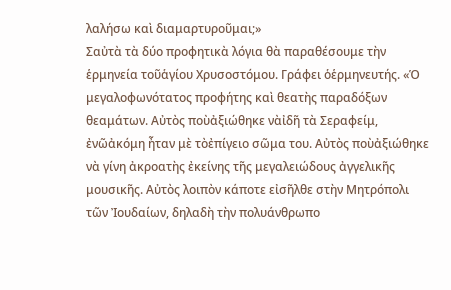λαλήσω καὶ διαμαρτυροῦμαι;»
Σαὐτὰ τὰ δύο προφητικὰ λόγια θὰ παραθέσουμε τὴν ἑρμηνεία τοῦἁγίου Χρυσοστόμου. Γράφει ὁἑρμηνευτής. «Ὁ μεγαλοφωνότατος προφήτης καὶ θεατὴς παραδόξων θεαμάτων. Αὐτὸς ποὺἀξιώθηκε νὰἰδῆ τὰ Σεραφείμ, ἐνῶἀκόμη ἦταν μὲ τὸἐπίγειο σῶμα του. Αὐτὸς ποὺἀξιώθηκε νὰ γίνη ἀκροατὴς ἐκείνης τῆς μεγαλειώδους ἀγγελικῆς μουσικῆς. Αὐτὸς λοιπὸν κάποτε εἰσῆλθε στὴν Μητρόπολι τῶν Ἰουδαίων, δηλαδὴ τὴν πολυάνθρωπο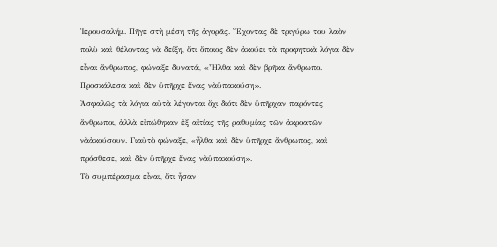Ἱερουσαλήμ. Πῆγε στὴ μέση τῆς ἀγορᾶς. Ἔχοντας δὲ τριγύρω του λαὸν πολὺ καὶ θέλοντας νὰ δείξη, ὅτι ὅποιος δὲν ἀκούει τὰ προφητικὰ λόγια δὲν εἶναι ἄνθρωπος, φώναξε δυνατά, «Ἦλθα καὶ δὲν βρῆκα ἄνθρωπο. Προσκάλεσα καὶ δὲν ὑπῆρχε ἕνας νὰὑπακούση».
Ἀσφαλῶς τὰ λόγια αὐτὰ λέγονται ὄχι διότι δὲν ὑπῆρχαν παρόντες ἄνθρωποι, ἀλλὰ εἰπώθηκαν ἐξ αἰτίας τῆς ραθυμίας τῶν ἀκροατῶν νὰἀκούσουν. Γιαὐτὸ φώναξε, «ἦλθα καὶ δὲν ὑπῆρχε ἄνθρωπος, καὶ πρόσθεσε, καὶ δὲν ὑπῆρχε ἕνας νὰὑπακούση».
Τὸ συμπέρασμα εἶναι, ὅτι ἦσαν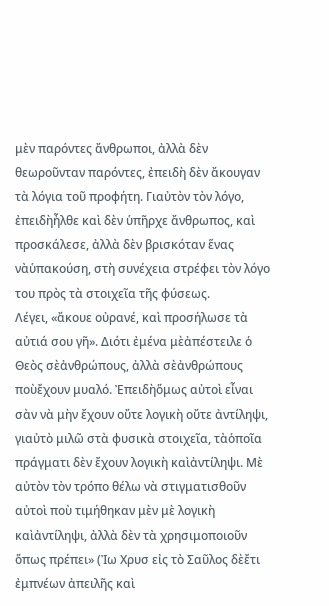μὲν παρόντες ἄνθρωποι, ἀλλὰ δὲν θεωροῦνταν παρόντες, ἐπειδὴ δὲν ἄκουγαν τὰ λόγια τοῦ προφήτη. Γιαὐτὸν τὸν λόγο, ἐπειδὴἦλθε καὶ δὲν ὑπῆρχε ἄνθρωπος, καὶ προσκάλεσε, ἀλλὰ δὲν βρισκόταν ἕνας νὰὑπακούση, στὴ συνέχεια στρέφει τὸν λόγο του πρὸς τὰ στοιχεῖα τῆς φύσεως.
Λέγει, «ἄκουε οὐρανέ, καὶ προσήλωσε τὰ αὐτιά σου γῆ». Διότι ἐμένα μὲἀπέστειλε ὁ Θεὸς σὲἀνθρώπους, ἀλλὰ σὲἀνθρώπους ποὺἔχουν μυαλό. Ἐπειδὴὅμως αὐτοὶ εἶναι σὰν νὰ μὴν ἔχουν οὔτε λογικὴ οὔτε ἀντίληψι, γιαὐτὸ μιλῶ στὰ φυσικὰ στοιχεῖα, τὰὁποῖα πράγματι δὲν ἔχουν λογικὴ καὶἀντίληψι. Μὲ αὐτὸν τὸν τρόπο θέλω νὰ στιγματισθοῦν αὐτοὶ ποὺ τιμήθηκαν μὲν μὲ λογικὴ καὶἀντίληψι, ἀλλὰ δὲν τὰ χρησιμοποιοῦν ὅπως πρέπει» (Ἰω Χρυσ εἰς τὸ Σαῦλος δὲἔτι ἐμπνέων ἀπειλῆς καὶ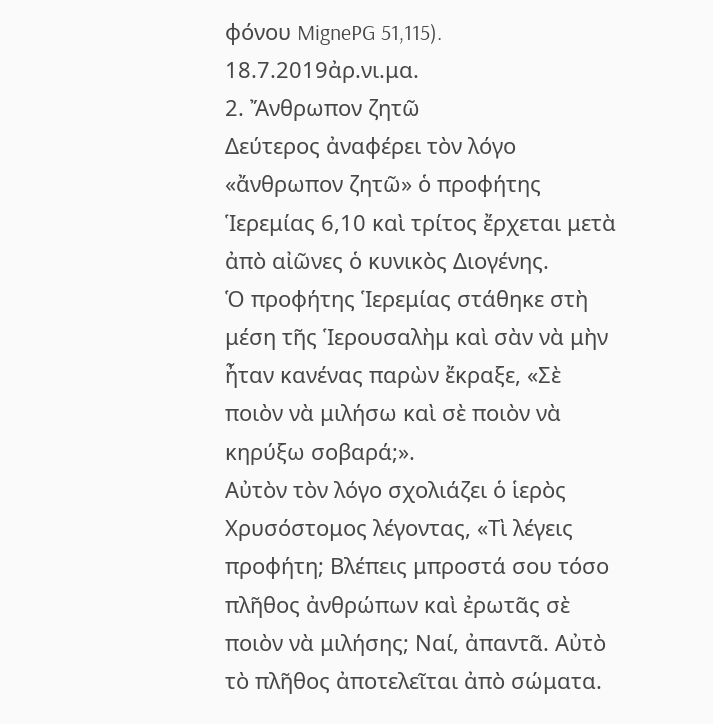φόνου MignePG 51,115).
18.7.2019ἀρ.νι.μα.
2. Ἄνθρωπον ζητῶ
Δεύτερος ἀναφέρει τὸν λόγο «ἄνθρωπον ζητῶ» ὁ προφήτης Ἱερεμίας 6,10 καὶ τρίτος ἔρχεται μετὰ ἀπὸ αἰῶνες ὁ κυνικὸς Διογένης.
Ὁ προφήτης Ἱερεμίας στάθηκε στὴ μέση τῆς Ἱερουσαλὴμ καὶ σὰν νὰ μὴν ἦταν κανένας παρὼν ἔκραξε, «Σὲ ποιὸν νὰ μιλήσω καὶ σὲ ποιὸν νὰ κηρύξω σοβαρά;».
Αὐτὸν τὸν λόγο σχολιάζει ὁ ἱερὸς Χρυσόστομος λέγοντας, «Τὶ λέγεις προφήτη; Βλέπεις μπροστά σου τόσο πλῆθος ἀνθρώπων καὶ ἐρωτᾶς σὲ ποιὸν νὰ μιλήσης; Ναί, ἀπαντᾶ. Αὐτὸ τὸ πλῆθος ἀποτελεῖται ἀπὸ σώματα.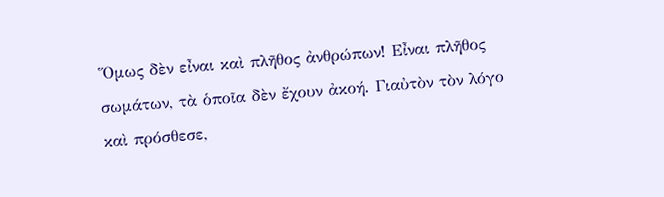Ὅμως δὲν εἶναι καὶ πλῆθος ἀνθρώπων! Εἶναι πλῆθος σωμάτων, τὰ ὁποῖα δὲν ἔχουν ἀκοή. Γιαὐτὸν τὸν λόγο καὶ πρόσθεσε,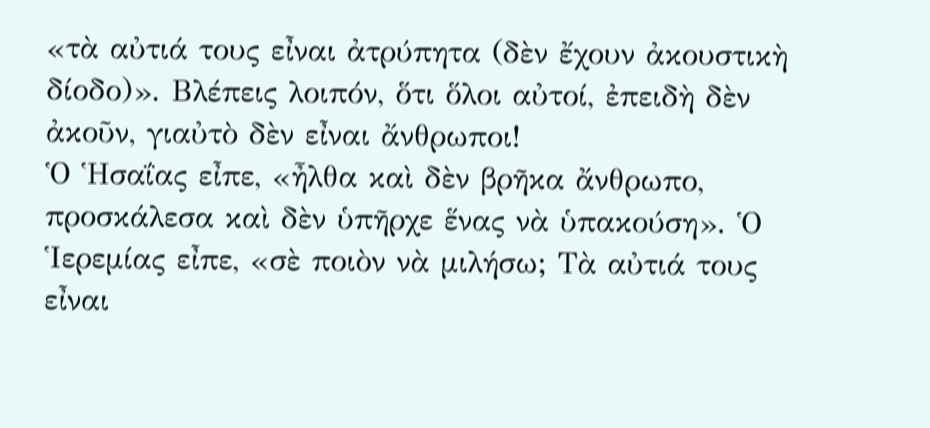«τὰ αὐτιά τους εἶναι ἀτρύπητα (δὲν ἔχουν ἀκουστικὴ δίοδο)». Βλέπεις λοιπόν, ὅτι ὅλοι αὐτοί, ἐπειδὴ δὲν ἀκοῦν, γιαὐτὸ δὲν εἶναι ἄνθρωποι!
Ὁ Ἡσαΐας εἶπε, «ἦλθα καὶ δὲν βρῆκα ἄνθρωπο, προσκάλεσα καὶ δὲν ὑπῆρχε ἕνας νὰ ὑπακούση». Ὁ Ἱερεμίας εἶπε, «σὲ ποιὸν νὰ μιλήσω; Τὰ αὐτιά τους εἶναι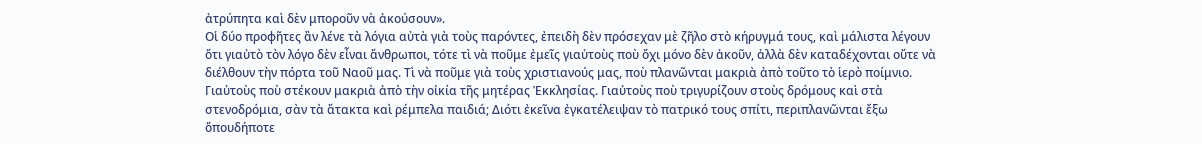ἀτρύπητα καὶ δὲν μποροῦν νὰ ἀκούσουν».
Οἱ δύο προφῆτες ἂν λένε τὰ λόγια αὐτὰ γιὰ τοὺς παρόντες, ἐπειδὴ δὲν πρόσεχαν μὲ ζῆλο στὸ κήρυγμά τους, καὶ μάλιστα λέγουν ὅτι γιαὐτὸ τὸν λόγο δὲν εἶναι ἄνθρωποι, τότε τὶ νὰ ποῦμε ἐμεῖς γιαὐτοὺς ποὺ ὄχι μόνο δὲν ἀκοῦν, ἀλλὰ δὲν καταδέχονται οὔτε νὰ διέλθουν τὴν πόρτα τοῦ Ναοῦ μας. Τὶ νὰ ποῦμε γιὰ τοὺς χριστιανούς μας, ποὺ πλανῶνται μακριὰ ἀπὸ τοῦτο τὸ ἱερὸ ποίμνιο. Γιαὐτοὺς ποὺ στέκουν μακριὰ ἀπὸ τὴν οἰκία τῆς μητέρας Ἐκκλησίας. Γιαὐτοὺς ποὺ τριγυρίζουν στοὺς δρόμους καὶ στὰ στενοδρόμια, σὰν τὰ ἄτακτα καὶ ρέμπελα παιδιά; Διότι ἐκεῖνα ἐγκατέλειψαν τὸ πατρικό τους σπίτι, περιπλανῶνται ἔξω ὅπουδήποτε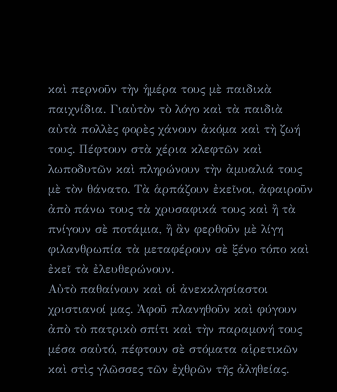καὶ περνοῦν τὴν ἡμέρα τους μὲ παιδικὰ παιχνίδια. Γιαὐτὸν τὸ λόγο καὶ τὰ παιδιὰ αὐτὰ πολλὲς φορὲς χάνουν ἀκόμα καὶ τὴ ζωή τους. Πέφτουν στὰ χέρια κλεφτῶν καὶ λωποδυτῶν καὶ πληρώνουν τὴν ἀμυαλιά τους μὲ τὸν θάνατο. Τὰ ἁρπάζουν ἐκεῖνοι, ἀφαιροῦν ἀπὸ πάνω τους τὰ χρυσαφικά τους καὶ ἢ τὰ πνίγουν σὲ ποτάμια, ἢ ἂν φερθοῦν μὲ λίγη φιλανθρωπία τὰ μεταφέρουν σὲ ξένο τόπο καὶ ἐκεῖ τὰ ἐλευθερώνουν.
Αὐτὸ παθαίνουν καὶ οἱ ἀνεκκλησίαστοι χριστιανοί μας. Ἀφοῦ πλανηθοῦν καὶ φύγουν ἀπὸ τὸ πατρικὸ σπίτι καὶ τὴν παραμονή τους μέσα σαὐτό, πέφτουν σὲ στόματα αἱρετικῶν καὶ στὶς γλῶσσες τῶν ἐχθρῶν τῆς ἀληθείας.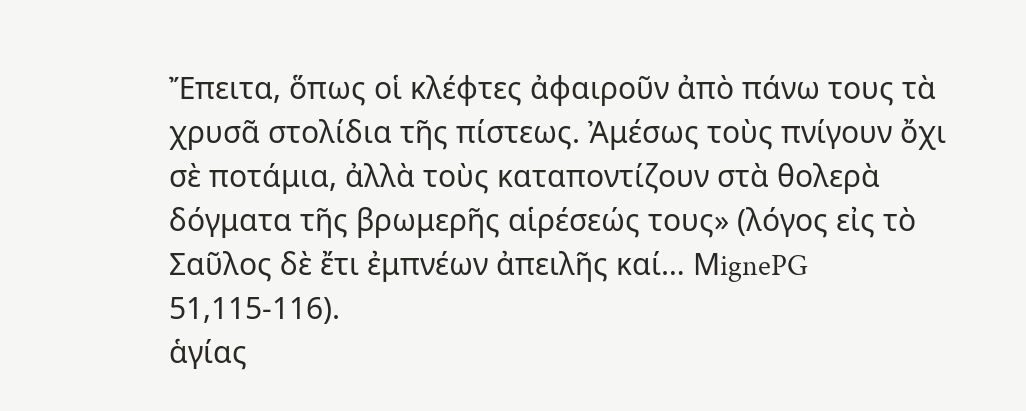Ἔπειτα, ὅπως οἱ κλέφτες ἀφαιροῦν ἀπὸ πάνω τους τὰ χρυσᾶ στολίδια τῆς πίστεως. Ἀμέσως τοὺς πνίγουν ὄχι σὲ ποτάμια, ἀλλὰ τοὺς καταποντίζουν στὰ θολερὰ δόγματα τῆς βρωμερῆς αἱρέσεώς τους» (λόγος εἰς τὸ Σαῦλος δὲ ἔτι ἐμπνέων ἀπειλῆς καί… ΜignePG 51,115-116).
ἁγίας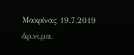Μακρίνας 19.7.2019
ἀρ.νι.μα.